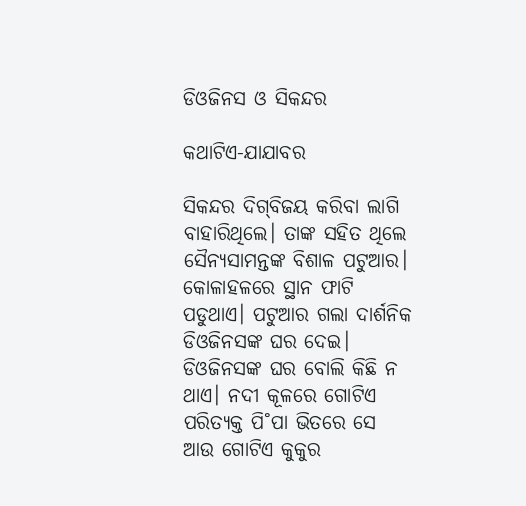ଡିଓଜିନସ ଓ ସିକନ୍ଦର

କଥାଟିଏ-ଯାଯାବର

ସିକନ୍ଦର ଦିଗ୍‌ବିଜୟ କରିବା ଲାଗି ବାହାରିଥିଲେ। ତାଙ୍କ ସହିତ ଥିଲେ ସୈନ୍ୟସାମନ୍ତଙ୍କ ବିଶାଳ ପଟୁଆର। କୋଳାହଳରେ ସ୍ଥାନ ଫାଟି ପଡୁଥାଏ। ପଟୁଆର ଗଲା ଦାର୍ଶନିକ ଡିଓଜିନସଙ୍କ ଘର ଦେଇ।
ଡିଓଜିନସଙ୍କ ଘର ବୋଲି କିଛି ନ ଥାଏ। ନଦୀ କୂଳରେ ଗୋଟିଏ ପରିତ୍ୟକ୍ତ ପି˚ପା ଭିତରେ ସେ ଆଉ ଗୋଟିଏ କୁକୁର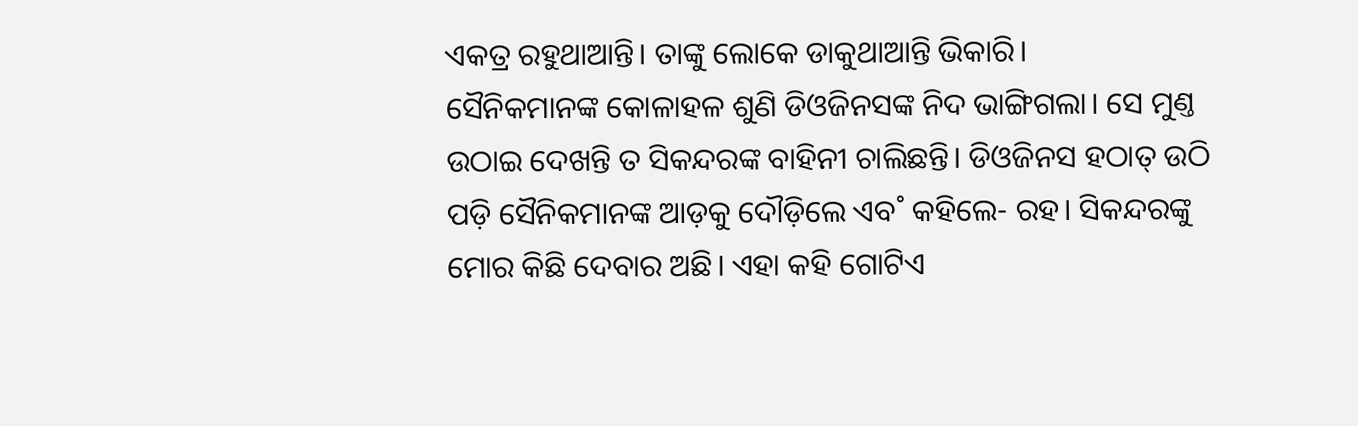ଏକତ୍ର ରହୁଥାଆନ୍ତି। ତାଙ୍କୁ ଲୋକେ ଡାକୁଥାଆନ୍ତି ଭିକାରି।
ସୈନିକମାନଙ୍କ କୋଳାହଳ ଶୁଣି ଡିଓଜିନସଙ୍କ ନିଦ ଭାଙ୍ଗିଗଲା। ସେ ମୁଣ୍ତ ଉଠାଇ ଦେଖନ୍ତି ତ ସିକନ୍ଦରଙ୍କ ବାହିନୀ ଚାଲିଛନ୍ତି। ଡିଓଜିନସ ହଠାତ୍‌ ଉଠି ପଡ଼ି ସୈନିକମାନଙ୍କ ଆଡ଼କୁ ଦୌଡ଼ିଲେ ଏବ˚ କହିଲେ- ରହ। ସିକନ୍ଦରଙ୍କୁ ମୋର କିଛି ଦେବାର ଅଛି। ଏହା କହି ଗୋଟିଏ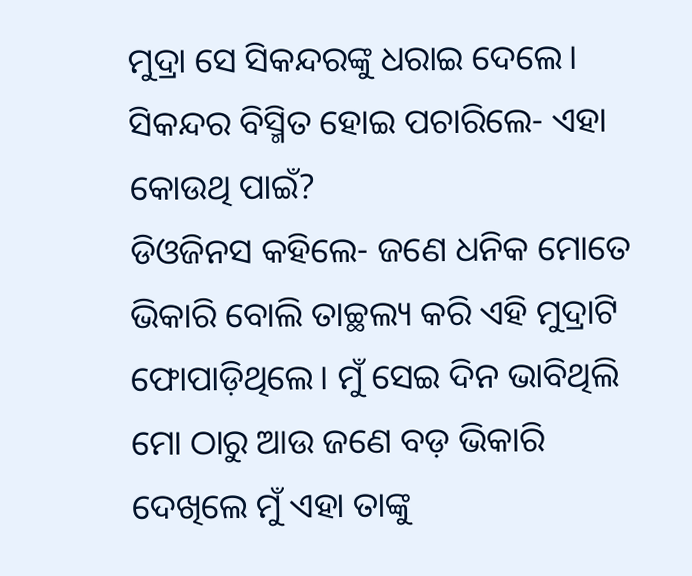ମୁଦ୍ରା ସେ ସିକନ୍ଦରଙ୍କୁ ଧରାଇ ଦେଲେ।
ସିକନ୍ଦର ବିସ୍ମିତ ହୋଇ ପଚାରିଲେ- ଏହା କୋଉଥି ପାଇଁ?
ଡିଓଜିନସ କହିଲେ- ଜଣେ ଧନିକ ମୋତେ ଭିକାରି ବୋଲି ତାଚ୍ଛଲ୍ୟ କରି ଏହି ମୁଦ୍ରାଟି ଫୋପାଡ଼ିଥିଲେ। ମୁଁ ସେଇ ଦିନ ଭାବିଥିଲି ମୋ ଠାରୁ ଆଉ ଜଣେ ବଡ଼ ଭିକାରି ଦେଖିଲେ ମୁଁ ଏହା ତାଙ୍କୁ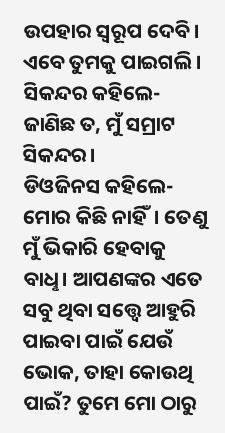ଉପହାର ସ୍ବରୂପ ଦେବି। ଏବେ ତୁମକୁ ପାଇଗଲି।
ସିକନ୍ଦର କହିଲେ- ଜାଣିଛ ତ, ମୁଁ ସମ୍ରାଟ ସିକନ୍ଦର।
ଡିଓଜିନସ କହିଲେ- ମୋର କିଛି ନାହିଁ। ତେଣୁ ମୁଁ ଭିକାରି ହେବାକୁ ବାଧୢ। ଆପଣଙ୍କର ଏତେ ସବୁ ଥିବା ସତ୍ତ୍ବେ ଆହୁରି ପାଇବା ପାଇଁ ଯେଉଁ ଭୋକ, ତାହା କୋଉଥି ପାଇଁ? ତୁମେ ମୋ ଠାରୁ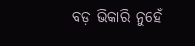ବଡ଼ ଭିକାରି ନୁହେଁ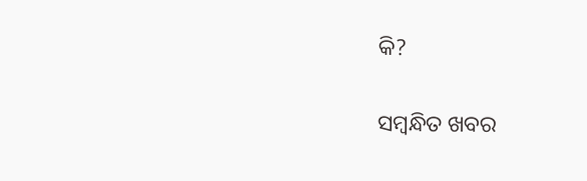କି?

ସମ୍ବନ୍ଧିତ ଖବର